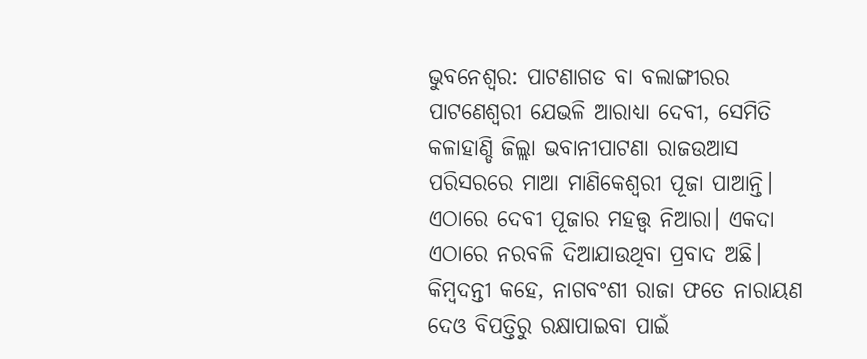ଭୁବନେଶ୍ୱର: ପାଟଣାଗଡ ବା ବଲାଙ୍ଗୀରର ପାଟଣେଶ୍ୱରୀ ଯେଭଳି ଆରାଧ୍ୟା ଦେବୀ, ସେମିତି କଳାହାଣ୍ଡି ଜିଲ୍ଲା ଭବାନୀପାଟଣା ରାଜଉଆସ ପରିସରରେ ମାଆ ମାଣିକେଶ୍ୱରୀ ପୂଜା ପାଆନ୍ତି। ଏଠାରେ ଦେବୀ ପୂଜାର ମହତ୍ତ୍ୱ ନିଆରା। ଏକଦା ଏଠାରେ ନରବଳି ଦିଆଯାଉଥିବା ପ୍ରବାଦ ଅଛି।
କିମ୍ୱଦନ୍ତୀ କହେ, ନାଗବଂଶୀ ରାଜା ଫତେ ନାରାୟଣ ଦେଓ ବିପତ୍ତିରୁ ରକ୍ଷାପାଇବା ପାଇଁ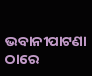ଭବାନୀପାଟଣା ଠାରେ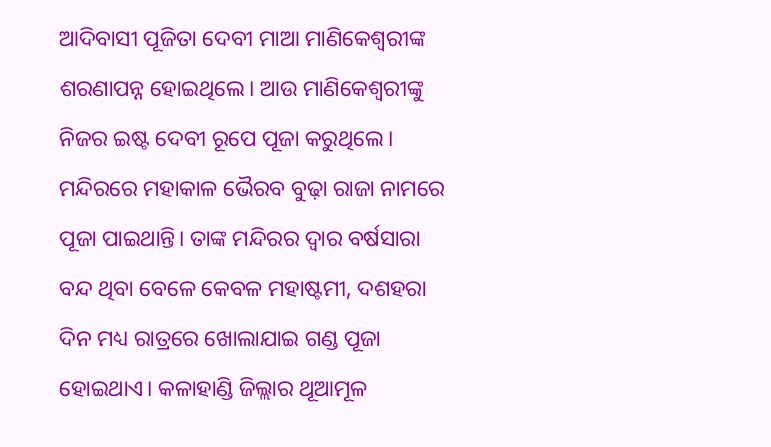ଆଦିବାସୀ ପୂଜିତା ଦେବୀ ମାଆ ମାଣିକେଶ୍ୱରୀଙ୍କ ଶରଣାପନ୍ନ ହୋଇଥିଲେ। ଆଉ ମାଣିକେଶ୍ୱରୀଙ୍କୁ ନିଜର ଇଷ୍ଟ ଦେବୀ ରୂପେ ପୂଜା କରୁଥିଲେ। ମନ୍ଦିରରେ ମହାକାଳ ଭୈରବ ବୁଢ଼ା ରାଜା ନାମରେ ପୂଜା ପାଇଥାନ୍ତି। ତାଙ୍କ ମନ୍ଦିରର ଦ୍ୱାର ବର୍ଷସାରା ବନ୍ଦ ଥିବା ବେଳେ କେବଳ ମହାଷ୍ଟମୀ, ଦଶହରା ଦିନ ମଧ୍ୟ ରାତ୍ରରେ ଖୋଲାଯାଇ ଗଣ୍ଡ ପୂଜା ହୋଇଥାଏ। କଳାହାଣ୍ଡି ଜିଲ୍ଲାର ଥୂଆମୂଳ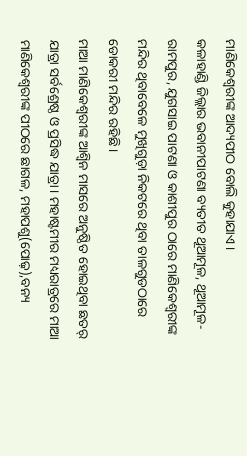ମାଣିକେଶ୍ୱରୀଙ୍କ ଆଦ୍ୟପୀଠ ବୋଲି କୁହାଯାଏ।
କଳାହାଣ୍ଡି ଜିଲ୍ଲାର ଭବାନୀପାଟଣା ବ୍ୟତୀତ ଥୂଆମୂଳ, ଥୂଆମୂଳ-ରାମପୁର, ଯୁଗସାଇ ପାଟଣା ଓ କାଶୀପୁର ଠାରେ ମାଣିକେଶ୍ୱରୀଙ୍କ ମନ୍ଦିର ଥିବାବେଳେ ମୁଖିଗୁଡ଼ା ନିକଟରେ ଥିବା ତାଳଗୁଡଠାରେ ଡୋକରୀ ମନ୍ଦିର ରହିଛି।
ମାଆ ମାଣିକେଶ୍ୱରୀଙ୍କ ଆଶ୍ୱିନ ମାସରେ ଅନୁଷ୍ଠିତ ହୋଇଥିବା ଛତର୍ ଯାତ୍ରା ସର୍ବଶ୍ରେଷ୍ଠ ଓ ପ୍ରସିଦ୍ଧ ଯାତ୍ରା। ମହାଷ୍ଟମୀର ମଧ୍ୟରାତ୍ରରେ ମାଆ ମାଣିକେଶ୍ୱରୀଙ୍କ ପୀଠରେ ଛାଗଳ, ମହାପଶୁ(ପୋଢ଼),ବନ୍ୟ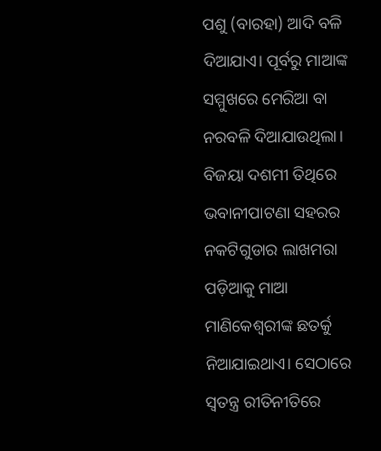ପଶୁ (ବାରହା) ଆଦି ବଳି ଦିଆଯାଏ। ପୂର୍ବରୁ ମାଆଙ୍କ ସମ୍ମୁଖରେ ମେରିଆ ବା ନରବଳି ଦିଆଯାଉଥିଲା। ବିଜୟା ଦଶମୀ ତିଥିରେ ଭବାନୀପାଟଣା ସହରର ନକଟିଗୁଡାର ଲାଖମରା ପଡ଼ିଆକୁ ମାଆ ମାଣିକେଶ୍ୱରୀଙ୍କ ଛତର୍କୁ ନିଆଯାଇଥାଏ। ସେଠାରେ ସ୍ୱତନ୍ତ୍ର ରୀତିନୀତିରେ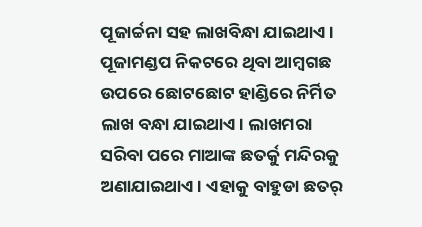ପୂଜାର୍ଚ୍ଚନା ସହ ଲାଖବିନ୍ଧା ଯାଇଥାଏ। ପୂଜାମଣ୍ଡପ ନିକଟରେ ଥିବା ଆମ୍ୱଗଛ ଉପରେ ଛୋଟଛୋଟ ହାଣ୍ଡିରେ ନିର୍ମିତ ଲାଖ ବନ୍ଧା ଯାଇଥାଏ। ଲାଖମରା ସରିବା ପରେ ମାଆଙ୍କ ଛତର୍କୁ ମନ୍ଦିରକୁ ଅଣାଯାଇଥାଏ। ଏହାକୁ ବାହୁଡା ଛତର୍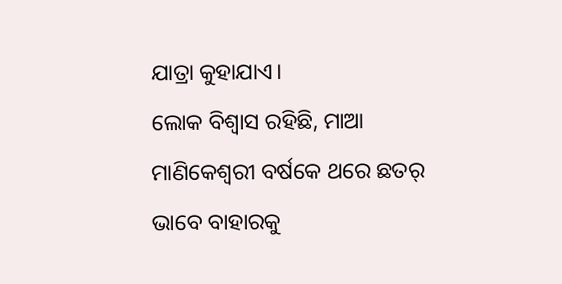ଯାତ୍ରା କୁହାଯାଏ।
ଲୋକ ବିଶ୍ୱାସ ରହିଛି, ମାଆ ମାଣିକେଶ୍ୱରୀ ବର୍ଷକେ ଥରେ ଛତର୍ ଭାବେ ବାହାରକୁ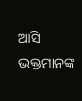ଆସି ଭକ୍ତମାନଙ୍କ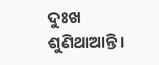ଦୁଃଖ ଶୁଣିଥାଆନ୍ତି।